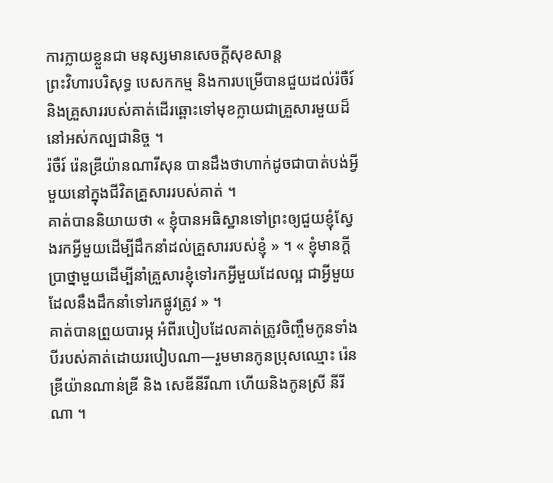ការក្លាយខ្លួនជា មនុស្សមានសេចក្ដីសុខសាន្ត
ព្រះវិហារបរិសុទ្ធ បេសកកម្ម និងការបម្រើបានជួយដល់រ៉ចឺរ៍ និងគ្រួសាររបស់គាត់ដើរឆ្ពោះទៅមុខក្លាយជាគ្រួសារមួយដ៏នៅអស់កល្បជានិច្ច ។
រ៉ចឺរ៍ រ៉េនឌ្រីយ៉ានណារីសុន បានដឹងថាហាក់ដូចជាបាត់បង់អ្វីមួយនៅក្នុងជីវិតគ្រួសាររបស់គាត់ ។
គាត់បាននិយាយថា « ខ្ញុំបានអធិស្ឋានទៅព្រះឲ្យជួយខ្ញុំស្វែងរកអ្វីមួយដើម្បីដឹកនាំដល់គ្រួសាររបស់ខ្ញុំ » ។ « ខ្ញុំមានក្ដីប្រាថ្នាមួយដើម្បីនាំគ្រួសារខ្ញុំទៅរកអ្វីមួយដែលល្អ ជាអ្វីមួយដែលនឹងដឹកនាំទៅរកផ្លូវត្រូវ » ។
គាត់បានព្រួយបារម្ភ អំពីរបៀបដែលគាត់ត្រូវចិញ្ចឹមកូនទាំងបីរបស់គាត់ដោយរបៀបណា—រួមមានកូនប្រុសឈ្មោះ រ៉េនឌ្រីយ៉ានណាន់ឌ្រី និង សេឌីនីរីណា ហើយនិងកូនស្រី នីរីណា ។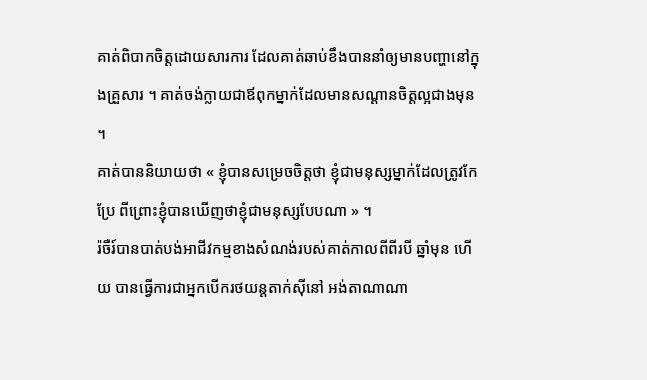គាត់ពិបាកចិត្តដោយសារការ ដែលគាត់ឆាប់ខឹងបាននាំឲ្យមានបញ្ហានៅក្នុងគ្រួសារ ។ គាត់ចង់ក្លាយជាឪពុកម្នាក់ដែលមានសណ្ដានចិត្តល្អជាងមុន ។
គាត់បាននិយាយថា « ខ្ញុំបានសម្រេចចិត្តថា ខ្ញុំជាមនុស្សម្នាក់ដែលត្រូវកែប្រែ ពីព្រោះខ្ញុំបានឃើញថាខ្ញុំជាមនុស្សបែបណា » ។
រ៉ចឺរ៍បានបាត់បង់អាជីវកម្មខាងសំណង់របស់គាត់កាលពីពីរបី ឆ្នាំមុន ហើយ បានធ្វើការជាអ្នកបើករថយន្តតាក់ស៊ីនៅ អង់តាណាណា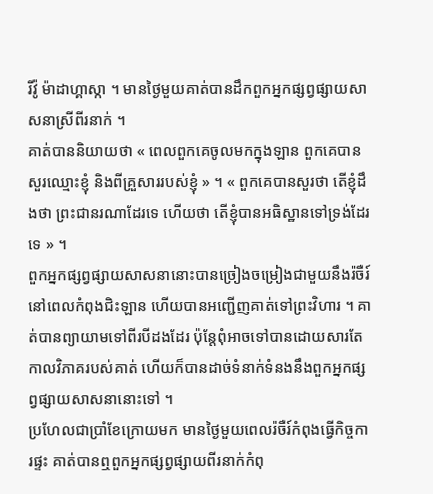រីវ៉ូ ម៉ាដាហ្គាស្កា ។ មានថ្ងៃមួយគាត់បានដឹកពួកអ្នកផ្សព្វផ្សាយសាសនាស្រីពីរនាក់ ។
គាត់បាននិយាយថា « ពេលពួកគេចូលមកក្នុងឡាន ពួកគេបានសួរឈ្មោះខ្ញុំ និងពីគ្រួសាររបស់ខ្ញុំ » ។ « ពួកគេបានសួរថា តើខ្ញុំដឹងថា ព្រះជានរណាដែរទេ ហើយថា តើខ្ញុំបានអធិស្ឋានទៅទ្រង់ដែរទេ » ។
ពួកអ្នកផ្សព្វផ្សាយសាសនានោះបានច្រៀងចម្រៀងជាមួយនឹងរ៉ចឺរ៍ នៅពេលកំពុងជិះឡាន ហើយបានអញ្ជើញគាត់ទៅព្រះវិហារ ។ គាត់បានព្យាយាមទៅពីរបីដងដែរ ប៉ុន្តែពុំអាចទៅបានដោយសារតែកាលវិភាគរបស់គាត់ ហើយក៏បានដាច់ទំនាក់ទំនងនឹងពួកអ្នកផ្សព្វផ្សាយសាសនានោះទៅ ។
ប្រហែលជាប្រាំខែក្រោយមក មានថ្ងៃមួយពេលរ៉ចឺរ៍កំពុងធ្វើកិច្ចការផ្ទះ គាត់បានឮពួកអ្នកផ្សព្វផ្សាយពីរនាក់កំពុ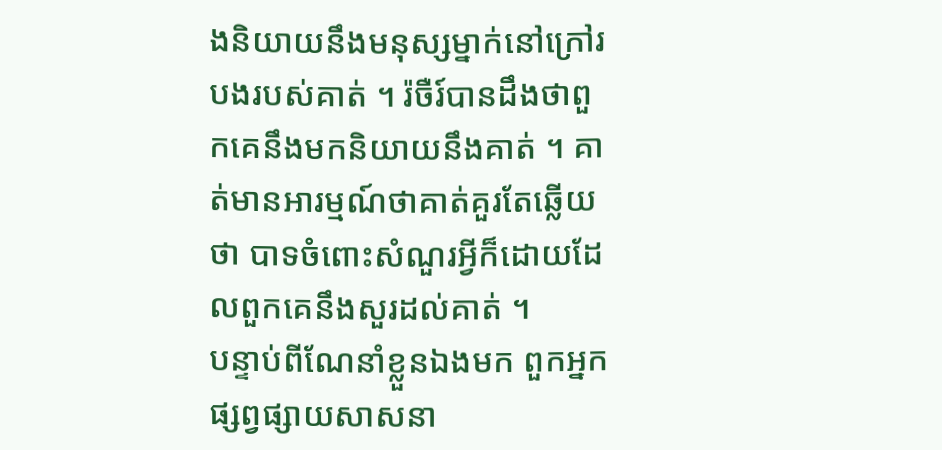ងនិយាយនឹងមនុស្សម្នាក់នៅក្រៅរបងរបស់គាត់ ។ រ៉ចឺរ៍បានដឹងថាពួកគេនឹងមកនិយាយនឹងគាត់ ។ គាត់មានអារម្មណ៍ថាគាត់គួរតែឆ្លើយថា បាទចំពោះសំណួរអ្វីក៏ដោយដែលពួកគេនឹងសួរដល់គាត់ ។
បន្ទាប់ពីណែនាំខ្លួនឯងមក ពួកអ្នកផ្សព្វផ្សាយសាសនា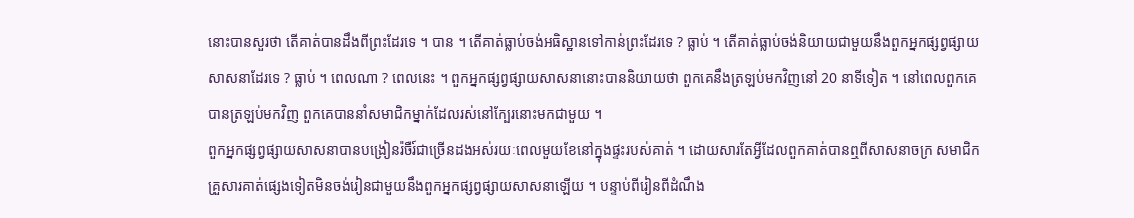នោះបានសួរថា តើគាត់បានដឹងពីព្រះដែរទេ ។ បាន ។ តើគាត់ធ្លាប់ចង់អធិស្ឋានទៅកាន់ព្រះដែរទេ ? ធ្លាប់ ។ តើគាត់ធ្លាប់ចង់និយាយជាមួយនឹងពួកអ្នកផ្សព្វផ្សាយសាសនាដែរទេ ? ធ្លាប់ ។ ពេលណា ? ពេលនេះ ។ ពួកអ្នកផ្សព្វផ្សាយសាសនានោះបាននិយាយថា ពួកគេនឹងត្រឡប់មកវិញនៅ 20 នាទីទៀត ។ នៅពេលពួកគេបានត្រឡប់មកវិញ ពួកគេបាននាំសមាជិកម្នាក់ដែលរស់នៅក្បែរនោះមកជាមួយ ។
ពួកអ្នកផ្សព្វផ្សាយសាសនាបានបង្រៀនរ៉ចឺរ៍ជាច្រើនដងអស់រយៈពេលមួយខែនៅក្នុងផ្ទះរបស់គាត់ ។ ដោយសារតែអ្វីដែលពួកគាត់បានឮពីសាសនាចក្រ សមាជិកគ្រួសារគាត់ផ្សេងទៀតមិនចង់រៀនជាមួយនឹងពួកអ្នកផ្សព្វផ្សាយសាសនាឡើយ ។ បន្ទាប់ពីរៀនពីដំណឹង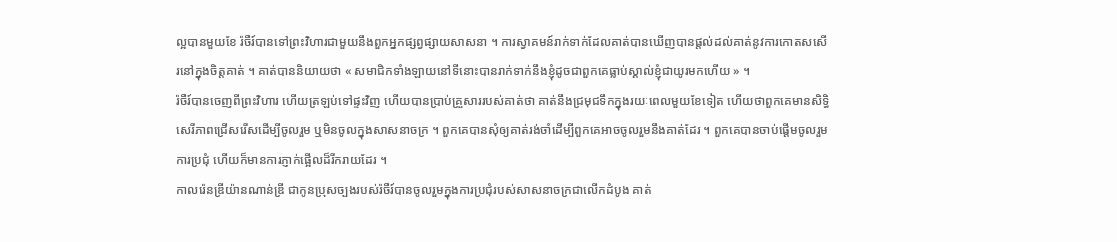ល្អបានមួយខែ រ៉ចឺរ៍បានទៅព្រះវិហារជាមួយនឹងពួកអ្នកផ្សព្វផ្សាយសាសនា ។ ការស្វាគមន៍រាក់ទាក់ដែលគាត់បានឃើញបានផ្តល់ដល់គាត់នូវការកោតសសើរនៅក្នុងចិត្តគាត់ ។ គាត់បាននិយាយថា « សមាជិកទាំងឡាយនៅទីនោះបានរាក់ទាក់នឹងខ្ញុំដូចជាពួកគេធ្លាប់ស្គាល់ខ្ញុំជាយូរមកហើយ » ។
រ៉ចឺរ៍បានចេញពីព្រះវិហារ ហើយត្រឡប់ទៅផ្ទះវិញ ហើយបានប្រាប់គ្រួសាររបស់គាត់ថា គាត់នឹងជ្រមុជទឹកក្នុងរយៈពេលមួយខែទៀត ហើយថាពួកគេមានសិទ្ធិសេរីភាពជ្រើសរើសដើម្បីចូលរួម ឬមិនចូលក្នុងសាសនាចក្រ ។ ពួកគេបានសុំឲ្យគាត់រង់ចាំដើម្បីពួកគេអាចចូលរួមនឹងគាត់ដែរ ។ ពួកគេបានចាប់ផ្ដើមចូលរួមការប្រជុំ ហើយក៏មានការភ្ញាក់ផ្អើលដ៏រីករាយដែរ ។
កាលរ៉េនឌ្រីយ៉ានណាន់ឌ្រី ជាកូនប្រុសច្បងរបស់រ៉ចឺរ៍បានចូលរួមក្នុងការប្រជុំរបស់សាសនាចក្រជាលើកដំបូង គាត់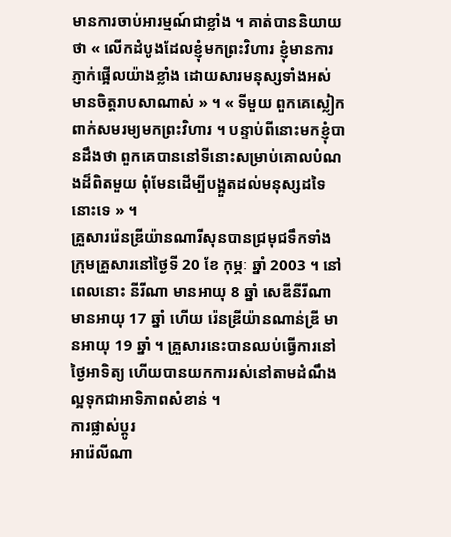មានការចាប់អារម្មណ៍ជាខ្លាំង ។ គាត់បាននិយាយថា « លើកដំបូងដែលខ្ញុំមកព្រះវិហារ ខ្ញុំមានការភ្ញាក់ផ្អើលយ៉ាងខ្លាំង ដោយសារមនុស្សទាំងអស់មានចិត្តរាបសាណាស់ » ។ « ទីមួយ ពួកគេស្លៀកពាក់សមរម្យមកព្រះវិហារ ។ បន្ទាប់ពីនោះមកខ្ញុំបានដឹងថា ពួកគេបាននៅទីនោះសម្រាប់គោលបំណងដ៏ពិតមួយ ពុំមែនដើម្បីបង្អួតដល់មនុស្សដទៃនោះទេ » ។
គ្រួសាររ៉េនឌ្រីយ៉ានណារីសុនបានជ្រមុជទឹកទាំងក្រុមគ្រួសារនៅថ្ងៃទី 20 ខែ កុម្ភៈ ឆ្នាំ 2003 ។ នៅពេលនោះ នីរីណា មានអាយុ 8 ឆ្នាំ សេឌីនីរីណា មានអាយុ 17 ឆ្នាំ ហើយ រ៉េនឌ្រីយ៉ានណាន់ឌ្រី មានអាយុ 19 ឆ្នាំ ។ គ្រួសារនេះបានឈប់ធ្វើការនៅថ្ងៃអាទិត្យ ហើយបានយកការរស់នៅតាមដំណឹងល្អទុកជាអាទិភាពសំខាន់ ។
ការផ្លាស់ប្ដូរ
អារ៉េលីណា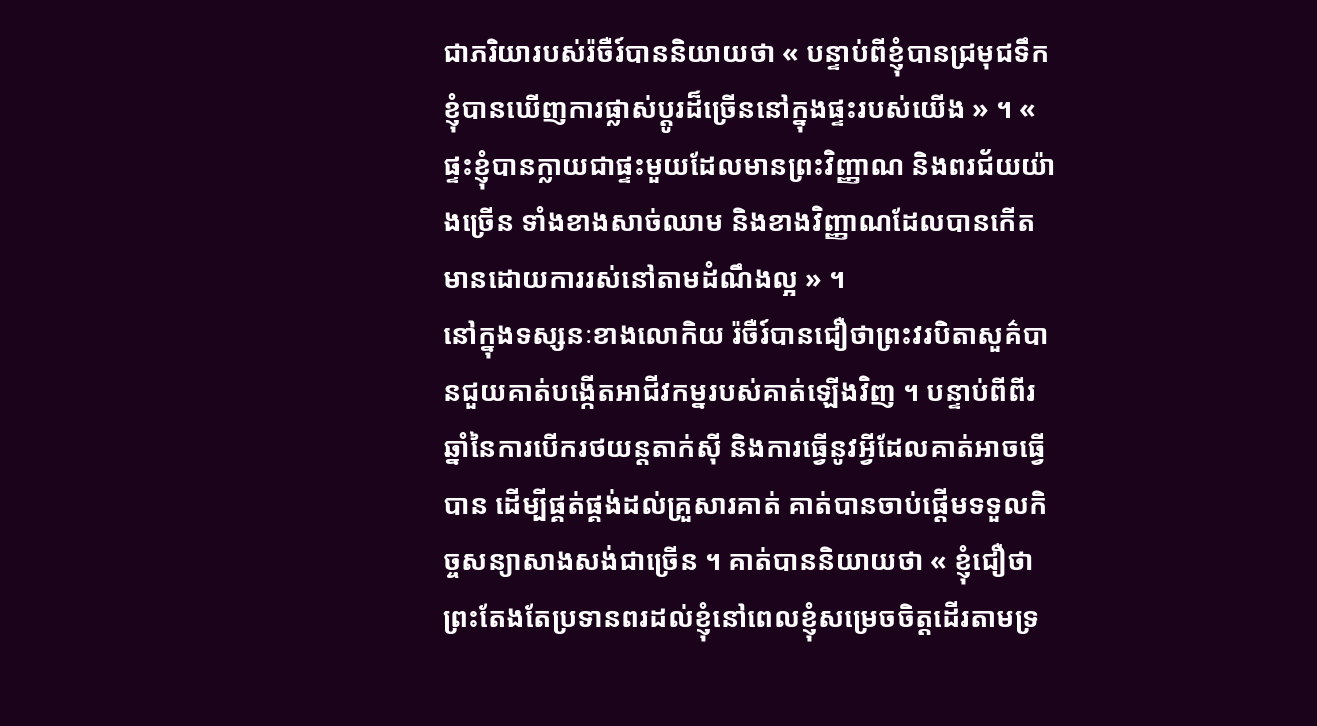ជាភរិយារបស់រ៉ចឺរ៍បាននិយាយថា « បន្ទាប់ពីខ្ញុំបានជ្រមុជទឹក ខ្ញុំបានឃើញការផ្លាស់ប្ដូរដ៏ច្រើននៅក្នុងផ្ទះរបស់យើង » ។ « ផ្ទះខ្ញុំបានក្លាយជាផ្ទះមួយដែលមានព្រះវិញ្ញាណ និងពរជ័យយ៉ាងច្រើន ទាំងខាងសាច់ឈាម និងខាងវិញ្ញាណដែលបានកើតមានដោយការរស់នៅតាមដំណឹងល្អ » ។
នៅក្នុងទស្សនៈខាងលោកិយ រ៉ចឺរ៍បានជឿថាព្រះវរបិតាសួគ៌បានជួយគាត់បង្កើតអាជីវកម្នរបស់គាត់ឡើងវិញ ។ បន្ទាប់ពីពីរឆ្នាំនៃការបើករថយន្តតាក់ស៊ី និងការធ្វើនូវអ្វីដែលគាត់អាចធ្វើបាន ដើម្បីផ្គត់ផ្គង់ដល់គ្រួសារគាត់ គាត់បានចាប់ផ្ដើមទទួលកិច្ចសន្យាសាងសង់ជាច្រើន ។ គាត់បាននិយាយថា « ខ្ញុំជឿថា ព្រះតែងតែប្រទានពរដល់ខ្ញុំនៅពេលខ្ញុំសម្រេចចិត្តដើរតាមទ្រ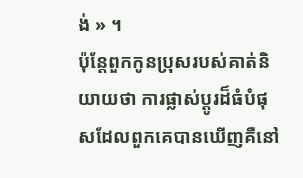ង់ » ។
ប៉ុន្តែពួកកូនប្រុសរបស់គាត់និយាយថា ការផ្លាស់ប្ដូរដ៏ធំបំផុសដែលពួកគេបានឃើញគឺនៅ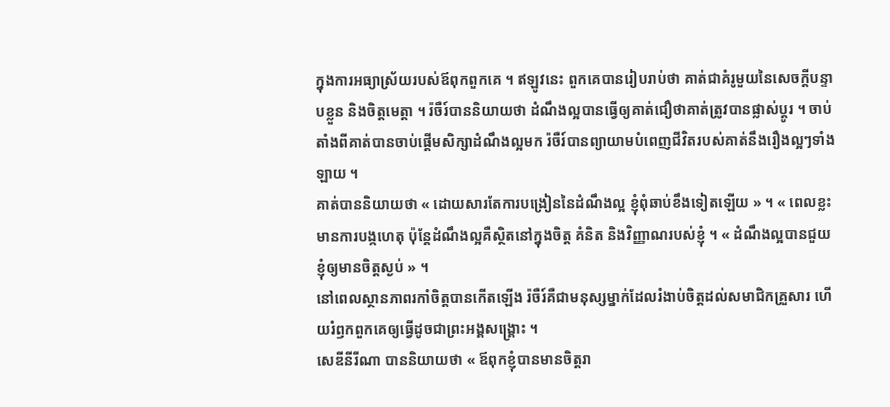ក្នុងការអធ្យាស្រ័យរបស់ឪពុកពួកគេ ។ ឥឡូវនេះ ពួកគេបានរៀបរាប់ថា គាត់ជាគំរូមួយនៃសេចក្ដីបន្ទាបខ្លួន និងចិត្តមេត្តា ។ រ៉ចឺរ៍បាននិយាយថា ដំណឹងល្អបានធ្វើឲ្យគាត់ជឿថាគាត់ត្រូវបានផ្លាស់ប្ដូរ ។ ចាប់តាំងពីគាត់បានចាប់ផ្ដើមសិក្សាដំណឹងល្អមក រ៉ចឺរ៍បានព្យាយាមបំពេញជីវិតរបស់គាត់នឹងរឿងល្អៗទាំងឡាយ ។
គាត់បាននិយាយថា « ដោយសារតែការបង្រៀននៃដំណឹងល្អ ខ្ញុំពុំឆាប់ខឹងទៀតឡើយ » ។ « ពេលខ្លះមានការបង្កហេតុ ប៉ុន្តែដំណឹងល្អគឺស្ថិតនៅក្នុងចិត្ត គំនិត និងវិញ្ញាណរបស់ខ្ញុំ ។ « ដំណឹងល្អបានជួយខ្ញុំឲ្យមានចិត្តស្ងប់ » ។
នៅពេលស្ថានភាពរកាំចិត្តបានកើតឡើង រ៉ចឺរ៍គឺជាមនុស្សម្នាក់ដែលរំងាប់ចិត្តដល់សមាជិកគ្រួសារ ហើយរំឭកពួកគេឲ្យធ្វើដូចជាព្រះអង្គសង្គ្រោះ ។
សេឌីនីរីណា បាននិយាយថា « ឪពុកខ្ញុំបានមានចិត្តរា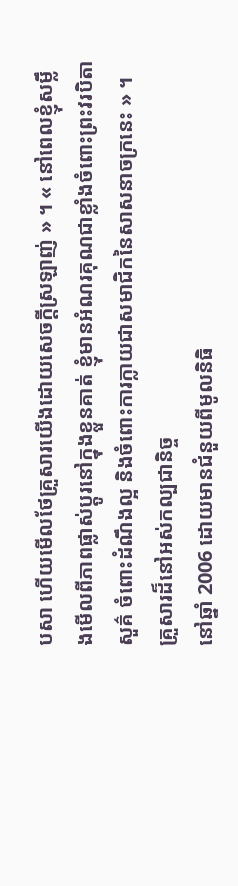បសា ហើយមើលថែគ្រួសារយើងដោយសេចក្ដីស្រឡាញ់ » ។ « នៅពេលខ្ញុំសម្លឹងមើលពីភាពផ្លាស់ប្ដូរនៅក្នុងខ្លួនគាត់ ខ្ញុំមានអំណរគុណជាខ្លាំងចំពោះព្រះវរបិតាសួគ៌ ចំពោះដំណឹងល្អ និងចំពោះការក្លាយជាសមាជិកនៃសាសនាចក្រនេះ » ។
គ្រួសារដ៏នៅអស់កល្បជានិច្ច
នៅឆ្នាំ 2006 ដោយមានជំនួយពីមូលនិធិ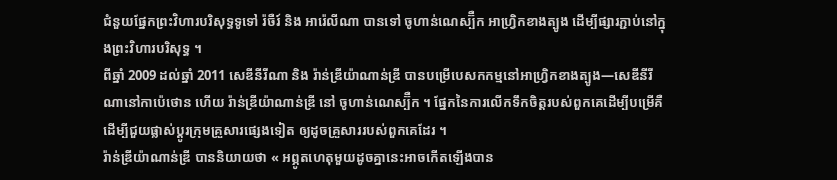ជំនួយផ្នែកព្រះវិហារបរិសុទ្ធទូទៅ រ៉ចឺរ៍ និង អារ៉េលីណា បានទៅ ចូហាន់ណេស្ប៊ឺក អាហ្វ្រិកខាងត្បូង ដើម្បីផ្សារភ្ជាប់នៅក្នុងព្រះវិហារបរិសុទ្ធ ។
ពីឆ្នាំ 2009 ដល់ឆ្នាំ 2011 សេឌីនីរីណា និង រ៉ាន់ឌ្រីយ៉ាណាន់ឌ្រី បានបម្រើបេសកកម្មនៅអាហ្វ្រិកខាងត្បូង—សេឌីនីរីណានៅកាប៉េថោន ហើយ រ៉ាន់ឌ្រីយ៉ាណាន់ឌ្រី នៅ ចូហាន់ណេស្ប៊ឺក ។ ផ្នែកនៃការលើកទឹកចិត្តរបស់ពួកគេដើម្បីបម្រើគឺដើម្បីជួយផ្លាស់ប្ដូរក្រុមគ្រួសារផ្សេងទៀត ឲ្យដូចគ្រួសាររបស់ពួកគេដែរ ។
រ៉ាន់ឌ្រីយ៉ាណាន់ឌ្រី បាននិយាយថា « អព្ភូតហេតុមួយដូចគ្នានេះអាចកើតឡើងបាន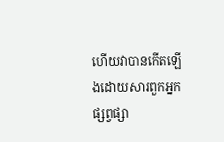ហើយវាបានកើតឡើងដោយសារពួកអ្នកផ្សព្វផ្សា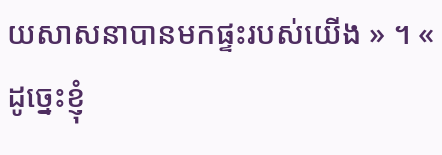យសាសនាបានមកផ្ទះរបស់យើង » ។ « ដូច្នេះខ្ញុំ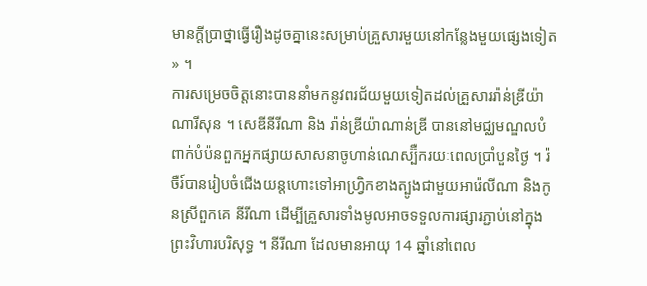មានក្ដីប្រាថ្នាធ្វើរឿងដូចគ្នានេះសម្រាប់គ្រួសារមួយនៅកន្លែងមួយផ្សេងទៀត » ។
ការសម្រេចចិត្តនោះបាននាំមកនូវពរជ័យមួយទៀតដល់គ្រួសាររ៉ាន់ឌ្រីយ៉ាណារីសុន ។ សេឌីនីរីណា និង រ៉ាន់ឌ្រីយ៉ាណាន់ឌ្រី បាននៅមជ្ឈមណ្ឌលបំពាក់បំប៉នពួកអ្នកផ្សាយសាសនាចូហាន់ណេស្ប៊ឺករយៈពេលប្រាំបួនថ្ងៃ ។ រ៉ចឺរ៍បានរៀបចំជើងយន្តហោះទៅអាហ្វ្រិកខាងត្បូងជាមួយអារ៉េលីណា និងកូនស្រីពួកគេ នីរីណា ដើម្បីគ្រួសារទាំងមូលអាចទទួលការផ្សារភ្ជាប់នៅក្នុងព្រះវិហារបរិសុទ្ធ ។ នីរីណា ដែលមានអាយុ 14 ឆ្នាំនៅពេល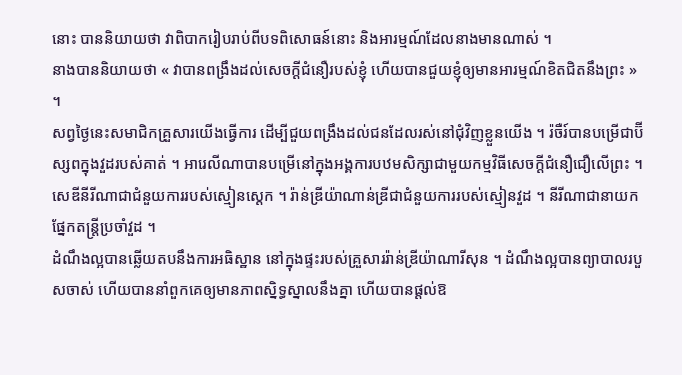នោះ បាននិយាយថា វាពិបាករៀបរាប់ពីបទពិសោធន៍នោះ និងអារម្មណ៍ដែលនាងមានណាស់ ។
នាងបាននិយាយថា « វាបានពង្រឹងដល់សេចក្ដីជំនឿរបស់ខ្ញុំ ហើយបានជួយខ្ញុំឲ្យមានអារម្មណ៍ខិតជិតនឹងព្រះ » ។
សព្វថ្ងៃនេះសមាជិកគ្រួសារយើងធ្វើការ ដើម្បីជួយពង្រឹងដល់ជនដែលរស់នៅជុំវិញខ្លួនយើង ។ រ៉ចឺរ៍បានបម្រើជាប៊ីស្សពក្នុងវួដរបស់គាត់ ។ អារេលីណាបានបម្រើនៅក្នុងអង្គការបឋមសិក្សាជាមួយកម្មវិធីសេចក្ដីជំនឿជឿលើព្រះ ។ សេឌីនីរីណាជាជំនួយការរបស់ស្មៀនស្តេក ។ រ៉ាន់ឌ្រីយ៉ាណាន់ឌ្រីជាជំនួយការរបស់ស្មៀនវួដ ។ នីរីណាជានាយកផ្នែកតន្ត្រីប្រចាំវួដ ។
ដំណឹងល្អបានឆ្លើយតបនឹងការអធិស្ឋាន នៅក្នុងផ្ទះរបស់គ្រួសាររ៉ាន់ឌ្រីយ៉ាណារីសុន ។ ដំណឹងល្អបានព្យាបាលរបួសចាស់ ហើយបាននាំពួកគេឲ្យមានភាពស្និទ្ធស្នាលនឹងគ្នា ហើយបានផ្ដល់ឱ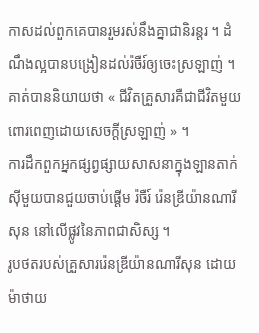កាសដល់ពួកគេបានរួមរស់នឹងគ្នាជានិរន្តរ ។ ដំណឹងល្អបានបង្រៀនដល់រ៉ចឺរ៍ឲ្យចេះស្រឡាញ់ ។ គាត់បាននិយាយថា « ជីវិតគ្រួសារគឺជាជីវិតមួយពោរពេញដោយសេចក្ដីស្រឡាញ់ » ។
ការដឹកពួកអ្នកផ្សព្វផ្សាយសាសនាក្នុងឡានតាក់ស៊ីមួយបានជួយចាប់ផ្ដើម រ៉ចឺរ៍ រ៉េនឌ្រីយ៉ានណារីសុន នៅលើផ្លូវនៃភាពជាសិស្ស ។
រូបថតរបស់គ្រួសាររ៉េនឌ្រីយ៉ានណារីសុន ដោយ ម៉ាថាយ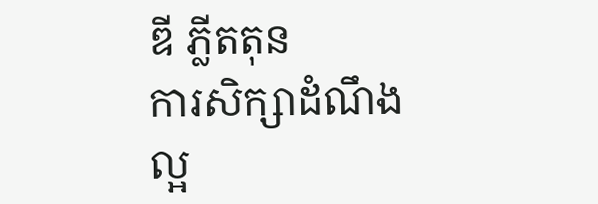ឌី ភ្លីតតុន
ការសិក្សាដំណឹងល្អ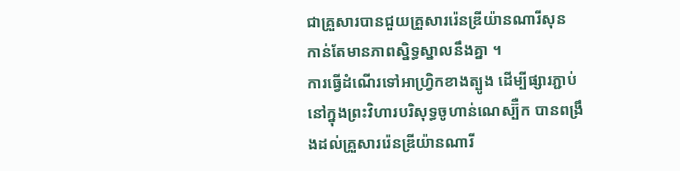ជាគ្រួសារបានជួយគ្រួសាររ៉េនឌ្រីយ៉ានណារីសុន កាន់តែមានភាពស្និទ្ធស្នាលនឹងគ្នា ។
ការធ្វើដំណើរទៅអាហ្វ្រិកខាងត្បូង ដើម្បីផ្សារភ្ជាប់នៅក្នុងព្រះវិហារបរិសុទ្ធចូហាន់ណេស្ប៊ឺក បានពង្រឹងដល់គ្រួសាររ៉េនឌ្រីយ៉ានណារី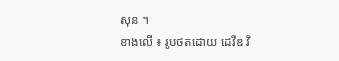សុន ។
ខាងលើ ៖ រូបថតដោយ ដេវីឌ វិ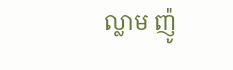ល្លាម ញ៉ូ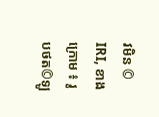វមិន © IRI, ខាងក្រោម ៖ រូបថត©ឡូ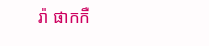រ៉ា ផាកកឺ